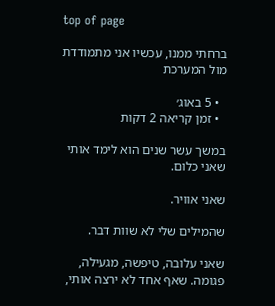top of page

ברחתי ממנו, עכשיו אני מתמודדת מול המערכת

  • 5 באוג׳
  • זמן קריאה 2 דקות

במשך עשר שנים הוא לימד אותי שאני כלום.

שאני אוויר.

שהמילים שלי לא שוות דבר.

שאני עלובה, טיפשה, מגעילה, פגומה. שאף אחד לא ירצה אותי,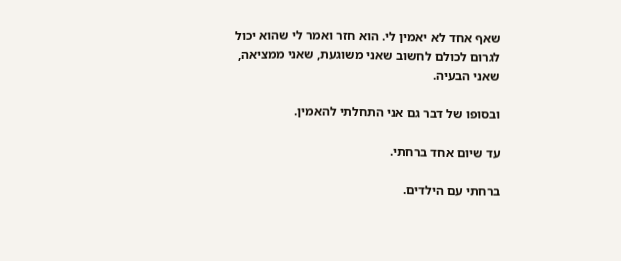שאף אחד לא יאמין לי. הוא חזר ואמר לי שהוא יכול לגרום לכולם לחשוב שאני משוגעת, שאני ממציאה, שאני הבעיה.

ובסופו של דבר גם אני התחלתי להאמין.

עד שיום אחד ברחתי.

ברחתי עם הילדים.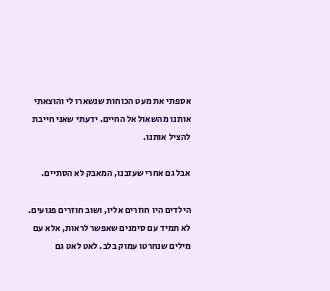אספתי את מעט הכוחות שנשארו לי והוצאתי אותנו מהשאול אל החיים. ידעתי שאני חייבת להציל אותנו.

אבל גם אחרי שעזבנו, המאבק לא הסתיים.

הילדים היו חוזרים אליו, ושוב חוזרים פגועים. לא תמיד עם סימנים שאפשר לראות, אלא עם מילים שנחרטו עמוק בלב. לאט לאט גם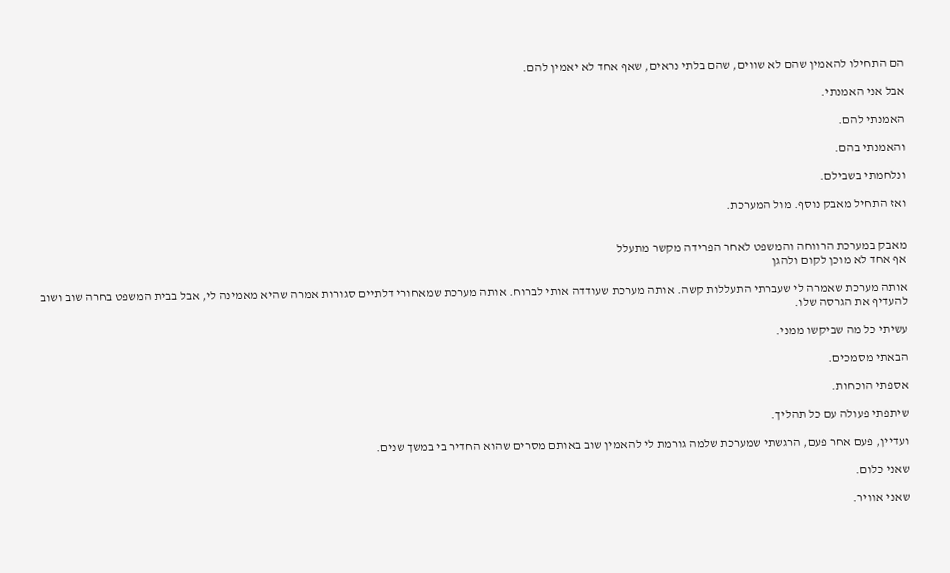הם התחילו להאמין שהם לא שווים, שהם בלתי נראים, שאף אחד לא יאמין להם.

אבל אני האמנתי.

האמנתי להם.

והאמנתי בהם.

ונלחמתי בשבילם.

ואז התחיל מאבק נוסף. מול המערכת.


מאבק במערכת הרווחה והמשפט לאחר הפרידה מקשר מתעלל
אף אחד לא מוכן לקום ולהגן

אותה מערכת שאמרה לי שעברתי התעללות קשה. אותה מערכת שעודדה אותי לברוח. אותה מערכת שמאחורי דלתיים סגורות אמרה שהיא מאמינה לי, אבל בבית המשפט בחרה שוב ושוב להעדיף את הגרסה שלו.

עשיתי כל מה שביקשו ממני.

הבאתי מסמכים.

אספתי הוכחות.

שיתפתי פעולה עם כל תהליך.

ועדיין, פעם אחר פעם, הרגשתי שמערכת שלמה גורמת לי להאמין שוב באותם מסרים שהוא החדיר בי במשך שנים.

שאני כלום.

שאני אוויר.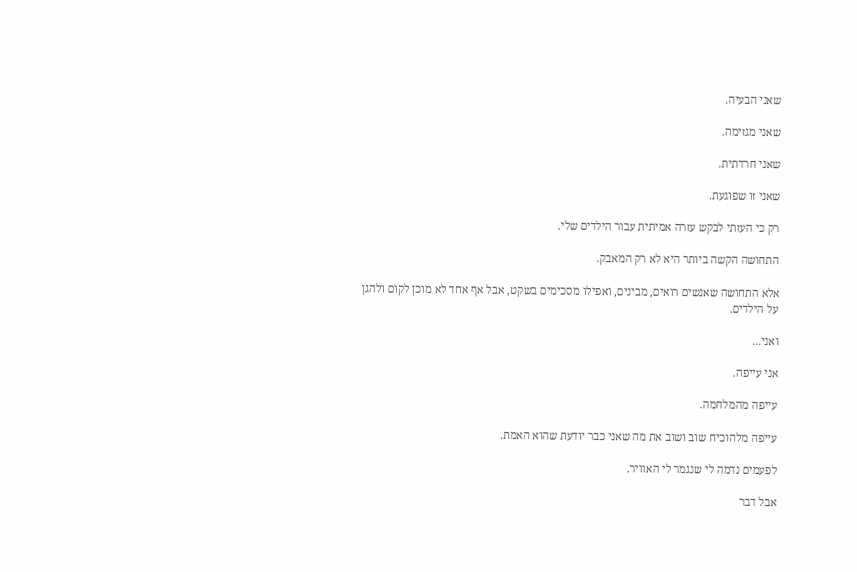שאני הבעיה.

שאני מגזימה.

שאני חרדתית.

שאני זו שפוגעת.

רק כי העזתי לבקש עזרה אמיתית עבור הילדים שלי.

התחושה הקשה ביותר היא לא רק המאבק.

אלא התחושה שאנשים רואים, מבינים, ואפילו מסכימים בשקט, אבל אף אחד לא מוכן לקום ולהגן על הילדים.

ואני...

אני עייפה.

עייפה מהמלחמה.

עייפה מלהוכיח שוב ושוב את מה שאני כבר יודעת שהוא האמת.

לפעמים נדמה לי שנגמר לי האוויר.

אבל דבר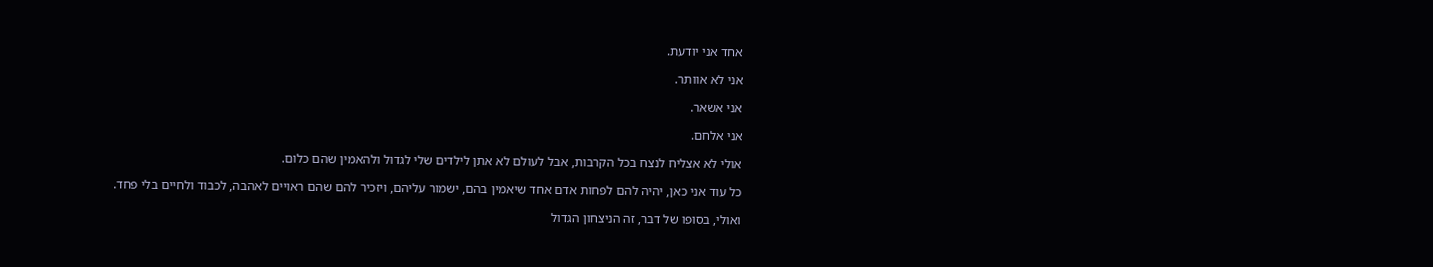אחד אני יודעת.

אני לא אוותר.

אני אשאר.

אני אלחם.

אולי לא אצליח לנצח בכל הקרבות, אבל לעולם לא אתן לילדים שלי לגדול ולהאמין שהם כלום.

כל עוד אני כאן, יהיה להם לפחות אדם אחד שיאמין בהם, ישמור עליהם, ויזכיר להם שהם ראויים לאהבה, לכבוד ולחיים בלי פחד.

ואולי, בסופו של דבר, זה הניצחון הגדול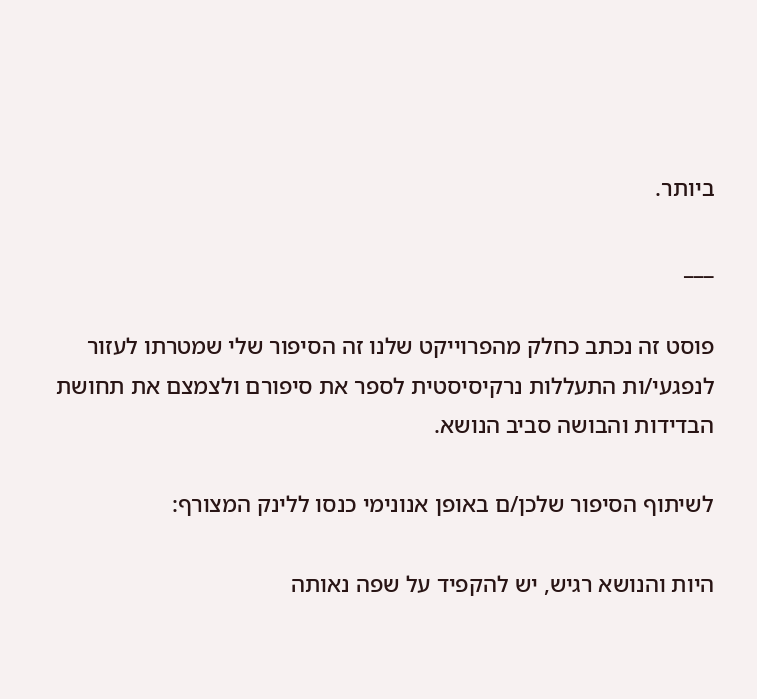ביותר.

___

פוסט זה נכתב כחלק מהפרוייקט שלנו זה הסיפור שלי שמטרתו לעזור לנפגעי/ות התעללות נרקיסיסטית לספר את סיפורם ולצמצם את תחושת הבדידות והבושה סביב הנושא.

לשיתוף הסיפור שלכן/ם באופן אנונימי כנסו ללינק המצורף:

היות והנושא רגיש, יש להקפיד על שפה נאותה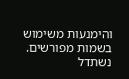והימנעות משימוש בשמות מפורשים. נשתדל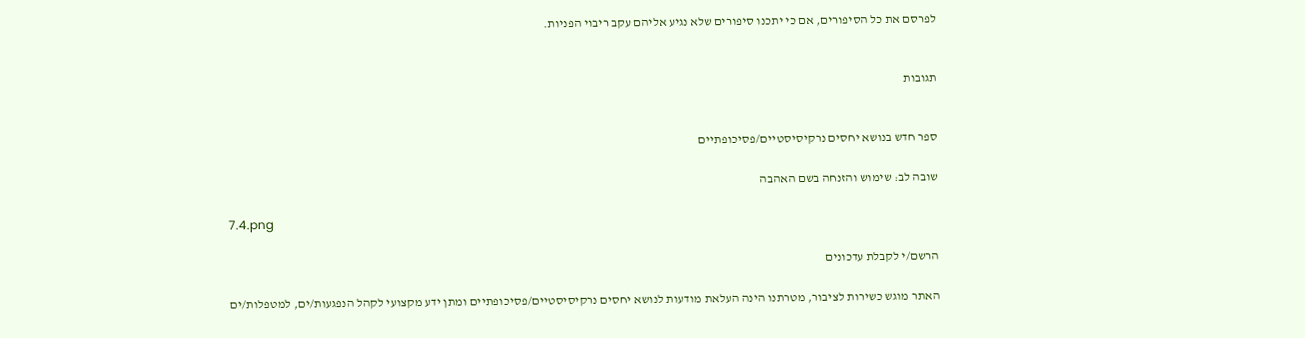לפרסם את כל הסיפורים, אם כי יתכנו סיפורים שלא נגיע אליהם עקב ריבוי הפניות.


תגובות


ספר חדש בנושא יחסים נרקיסיסטיים/פסיכופתיים

שובה לב: שימוש והזנחה בשם האהבה

7.4.png

הרשם/י לקבלת עדכונים

האתר מוגש כשירות לציבור, מטרתנו הינה העלאת מודעות לנושא יחסים נרקיסיסטיים/פסיכופתיים ומתן ידע מקצועי לקהל הנפגעות/ים, למטפלות/ים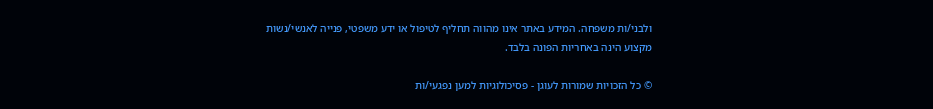ולבני/ות משפחה. המידע באתר אינו מהווה תחליף לטיפול או ידע משפטי, פנייה לאנשי/נשות מקצוע הינה באחריות הפונה בלבד.

© כל הזכויות שמורות לעוגן - פסיכולוגיות למען נפגעי/ות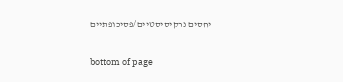יחסים נרקיסיסטיים/פסיכופתיים

bottom of page